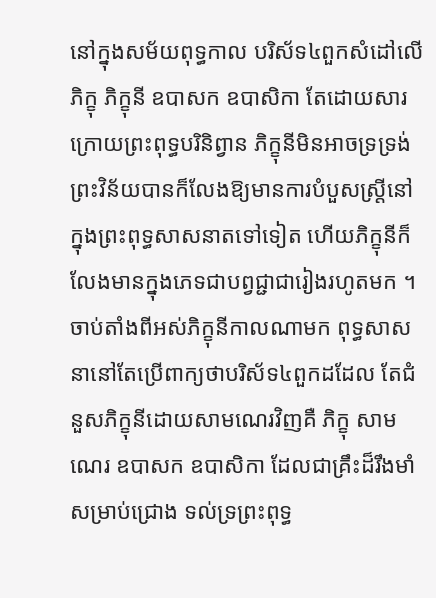នៅក្នុងសម័យពុទ្ធកាល បរិស័ទ៤ពួកសំដៅលើ ភិក្ខុ ភិក្ខុនី ឧបាសក ឧបាសិកា តែដោយសារក្រោយព្រះពុទ្ធបរិនិព្វាន ភិក្ខុនីមិនអាចទ្រទ្រង់ព្រះវិន័យបានក៏លែងឱ្យមានការបំបួសស្ត្រីនៅក្នុងព្រះពុទ្ធសាសនាតទៅទៀត ហើយភិក្ខុនីក៏លែងមានក្នុងភេទជាបព្វជ្ជាជារៀងរហូតមក ។
ចាប់តាំងពីអស់ភិក្ខុនីកាលណាមក ពុទ្ធសាសនានៅតែប្រើពាក្យថាបរិស័ទ៤ពួកដដែល តែជំនួសភិក្ខុនីដោយសាមណេរវិញគឺ ភិក្ខុ សាមណេរ ឧបាសក ឧបាសិកា ដែលជាគ្រឹះដ៏រឹងមាំសម្រាប់ជ្រោង ទល់ទ្រព្រះពុទ្ធ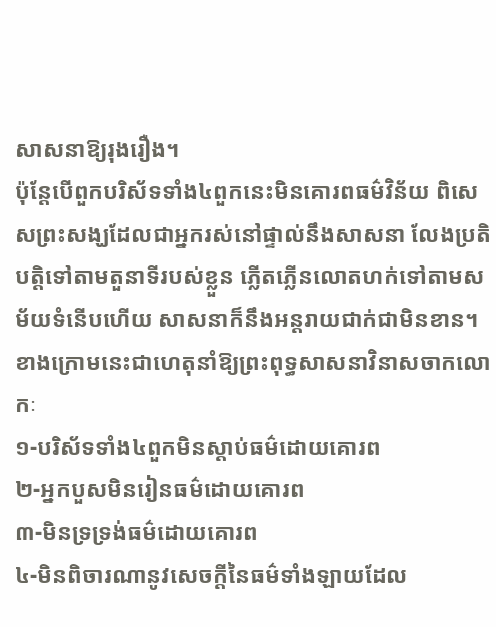សាសនាឱ្យរុងរឿង។
ប៉ុន្តែបើពួកបរិស័ទទាំង៤ពួកនេះមិនគោរពធម៌វិន័យ ពិសេសព្រះសង្ឃដែលជាអ្នករស់នៅផ្ទាល់នឹងសាសនា លែងប្រតិបត្តិទៅតាមតួនាទីរបស់ខ្លួន ភ្លើតភ្លើនលោតហក់ទៅតាមសម័យទំនើបហើយ សាសនាក៏នឹងអន្តរាយជាក់ជាមិនខាន។ ខាងក្រោមនេះជាហេតុនាំឱ្យព្រះពុទ្ធសាសនាវិនាសចាកលោកៈ
១-បរិស័ទទាំង៤ពួកមិនស្តាប់ធម៌ដោយគោរព
២-អ្នកបួសមិនរៀនធម៌ដោយគោរព
៣-មិនទ្រទ្រង់ធម៌ដោយគោរព
៤-មិនពិចារណានូវសេចក្តីនៃធម៌ទាំងឡាយដែល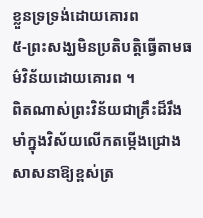ខ្លួនទ្រទ្រង់ដោយគោរព
៥-ព្រះសង្ឃមិនប្រតិបត្តិធ្វើតាមធម៌វិន័យដោយគោរព ។
ពិតណាស់ព្រះវិន័យជាគ្រឹះដ៏រឹងមាំក្នុងវិស័យលើកតម្កើងជ្រោងសាសនាឱ្យខ្ពស់ត្រ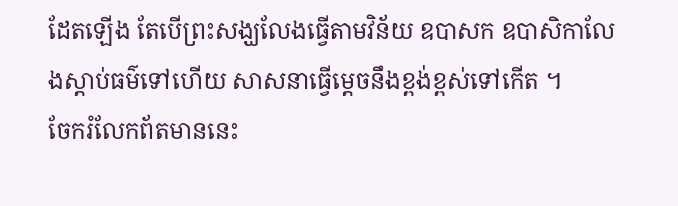ដែតឡើង តែបើព្រះសង្ឃលែងធ្វើតាមវិន័យ ឧបាសក ឧបាសិកាលែងស្តាប់ធម៌ទៅហើយ សាសនាធ្វើម្តេចនឹងខ្ពង់ខ្ពស់ទៅកើត ។
ចែករំលែកព័តមាននេះ